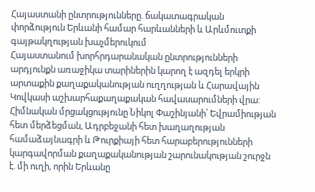Հայաստանի ընտրությունները. ճակատագրական փորձություն Երևանի համար հարևանների և Արևմուտքի գայթակղության խաչմերուկում
Հայաստանում խորհրդարանական ընտրությունների արդյունքն առաջիկա տարիներին կարող է ազդել երկրի արտաքին քաղաքականության ուղղության և Հարավային Կովկասի աշխարհաքաղաքական հավասարումների վրա:
Հիմնական մրցակցությունը Նիկոլ Փաշինյանի՝ Եվրամիության հետ մերձեցման, Ադրբեջանի հետ խաղաղության համաձայնագրի և Թուրքիայի հետ հարաբերությունների կարգավորման քաղաքականության շարունակության շուրջն է. մի ուղի, որին Երևանը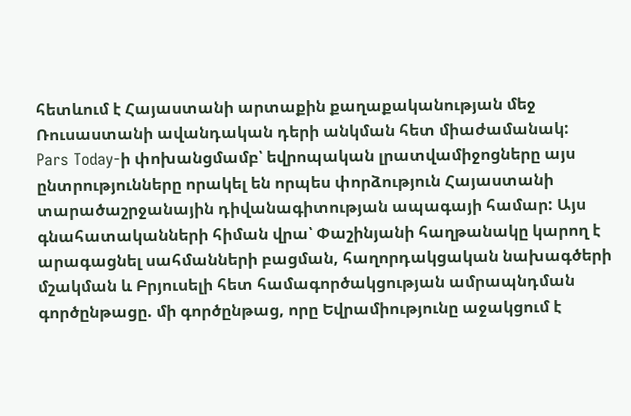հետևում է Հայաստանի արտաքին քաղաքականության մեջ Ռուսաստանի ավանդական դերի անկման հետ միաժամանակ:
Pars Today-ի փոխանցմամբ՝ եվրոպական լրատվամիջոցները այս ընտրությունները որակել են որպես փորձություն Հայաստանի տարածաշրջանային դիվանագիտության ապագայի համար: Այս գնահատականների հիման վրա՝ Փաշինյանի հաղթանակը կարող է արագացնել սահմանների բացման, հաղորդակցական նախագծերի մշակման և Բրյուսելի հետ համագործակցության ամրապնդման գործընթացը. մի գործընթաց, որը Եվրամիությունը աջակցում է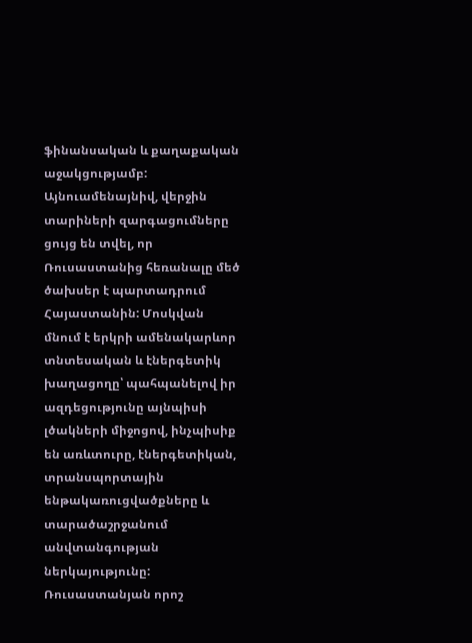ֆինանսական և քաղաքական աջակցությամբ:
Այնուամենայնիվ, վերջին տարիների զարգացումները ցույց են տվել, որ Ռուսաստանից հեռանալը մեծ ծախսեր է պարտադրում Հայաստանին: Մոսկվան մնում է երկրի ամենակարևոր տնտեսական և էներգետիկ խաղացողը՝ պահպանելով իր ազդեցությունը այնպիսի լծակների միջոցով, ինչպիսիք են առևտուրը, էներգետիկան, տրանսպորտային ենթակառուցվածքները և տարածաշրջանում անվտանգության ներկայությունը: Ռուսաստանյան որոշ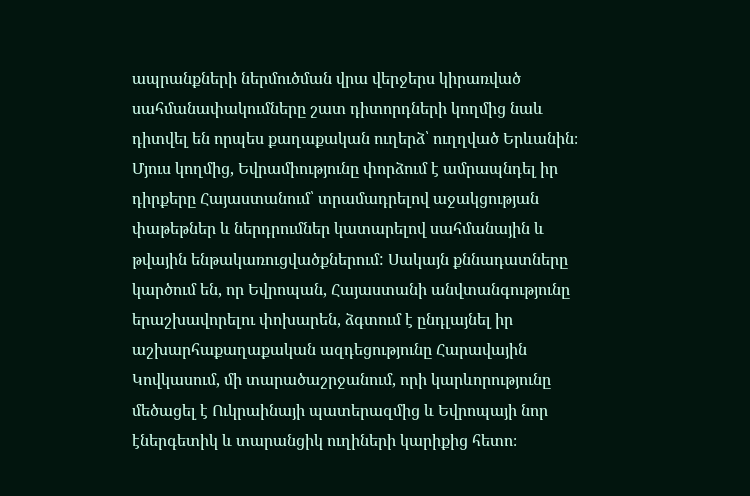ապրանքների ներմուծման վրա վերջերս կիրառված սահմանափակումները շատ դիտորդների կողմից նաև դիտվել են որպես քաղաքական ուղերձ՝ ուղղված Երևանին։
Մյուս կողմից, Եվրամիությունը փորձում է ամրապնդել իր դիրքերը Հայաստանում՝ տրամադրելով աջակցության փաթեթներ և ներդրումներ կատարելով սահմանային և թվային ենթակառուցվածքներում: Սակայն քննադատները կարծում են, որ Եվրոպան, Հայաստանի անվտանգությունը երաշխավորելու փոխարեն, ձգտում է ընդլայնել իր աշխարհաքաղաքական ազդեցությունը Հարավային Կովկասում, մի տարածաշրջանում, որի կարևորությունը մեծացել է Ուկրաինայի պատերազմից և Եվրոպայի նոր էներգետիկ և տարանցիկ ուղիների կարիքից հետո։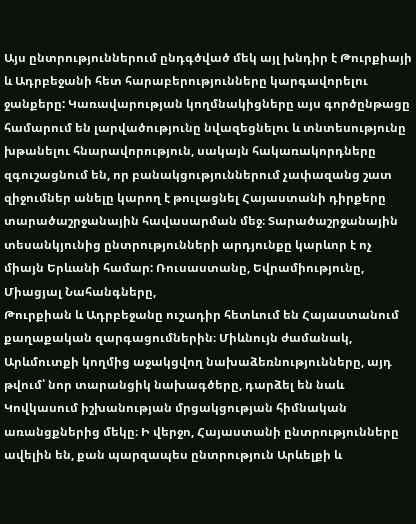Այս ընտրություններում ընդգծված մեկ այլ խնդիր է Թուրքիայի և Ադրբեջանի հետ հարաբերությունները կարգավորելու ջանքերը: Կառավարության կողմնակիցները այս գործընթացը համարում են լարվածությունը նվազեցնելու և տնտեսությունը խթանելու հնարավորություն, սակայն հակառակորդները զգուշացնում են, որ բանակցություններում չափազանց շատ զիջումներ անելը կարող է թուլացնել Հայաստանի դիրքերը տարածաշրջանային հավասարման մեջ։ Տարածաշրջանային տեսանկյունից ընտրությունների արդյունքը կարևոր է ոչ միայն Երևանի համար: Ռուսաստանը, Եվրամիությունը, Միացյալ Նահանգները,
Թուրքիան և Ադրբեջանը ուշադիր հետևում են Հայաստանում քաղաքական զարգացումներին։ Միևնույն ժամանակ, Արևմուտքի կողմից աջակցվող նախաձեռնությունները, այդ թվում՝ նոր տարանցիկ նախագծերը, դարձել են նաև Կովկասում իշխանության մրցակցության հիմնական առանցքներից մեկը։ Ի վերջո, Հայաստանի ընտրությունները ավելին են, քան պարզապես ընտրություն Արևելքի և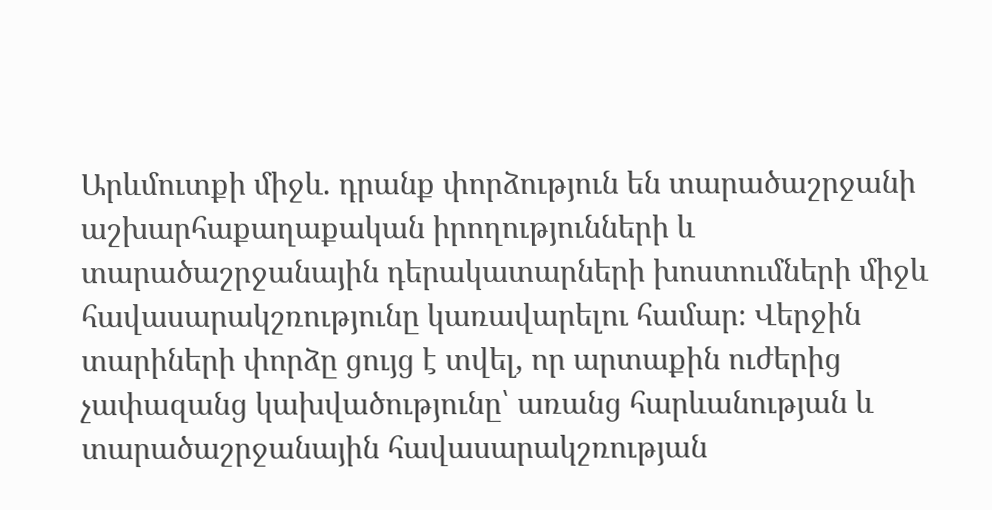Արևմուտքի միջև. դրանք փորձություն են տարածաշրջանի աշխարհաքաղաքական իրողությունների և տարածաշրջանային դերակատարների խոստումների միջև հավասարակշռությունը կառավարելու համար։ Վերջին տարիների փորձը ցույց է տվել, որ արտաքին ուժերից չափազանց կախվածությունը՝ առանց հարևանության և տարածաշրջանային հավասարակշռության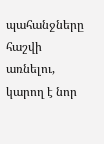պահանջները հաշվի առնելու, կարող է նոր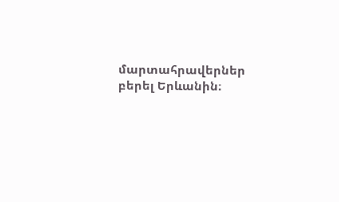մարտահրավերներ բերել Երևանին։